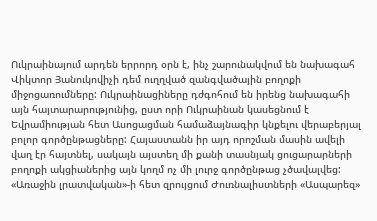Ուկրաինայում արդեն երրորդ օրն է, ինչ շարունակվում են նախագահ Վիկտոր Յանուկովիչի դեմ ուղղված զանգվածային բողոքի միջոցառումները: Ուկրաինացիները դժգոհում են իրենց նախագահի այն հայտարարությունից, ըստ որի Ուկրաինան կասեցնում է Եվրամիության հետ Ասոցացման համաձայնագիր կնքելու վերաբերյալ բոլոր գործընթացները: Հայաստանն իր այդ որոշման մասին ավելի վաղ էր հայտնել, սակայն այստեղ մի քանի տասնյակ ցուցարարների բողոքի ակցիաներից այն կողմ ոչ մի լուրջ գործընթաց չծավալվեց:
«Առաջին լրատվական»-ի հետ զրույցում Ժուռնալիստների «Ասպարեզ»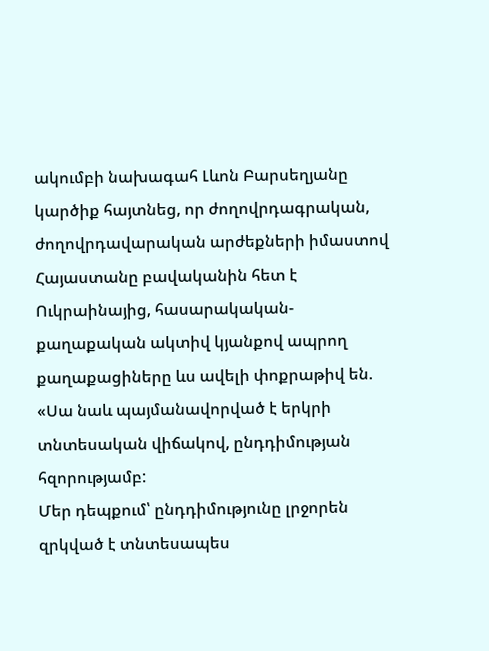ակումբի նախագահ Լևոն Բարսեղյանը կարծիք հայտնեց, որ ժողովրդագրական, ժողովրդավարական արժեքների իմաստով Հայաստանը բավականին հետ է Ուկրաինայից, հասարակական-քաղաքական ակտիվ կյանքով ապրող քաղաքացիները ևս ավելի փոքրաթիվ են. «Սա նաև պայմանավորված է երկրի տնտեսական վիճակով, ընդդիմության հզորությամբ:
Մեր դեպքում՝ ընդդիմությունը լրջորեն զրկված է տնտեսապես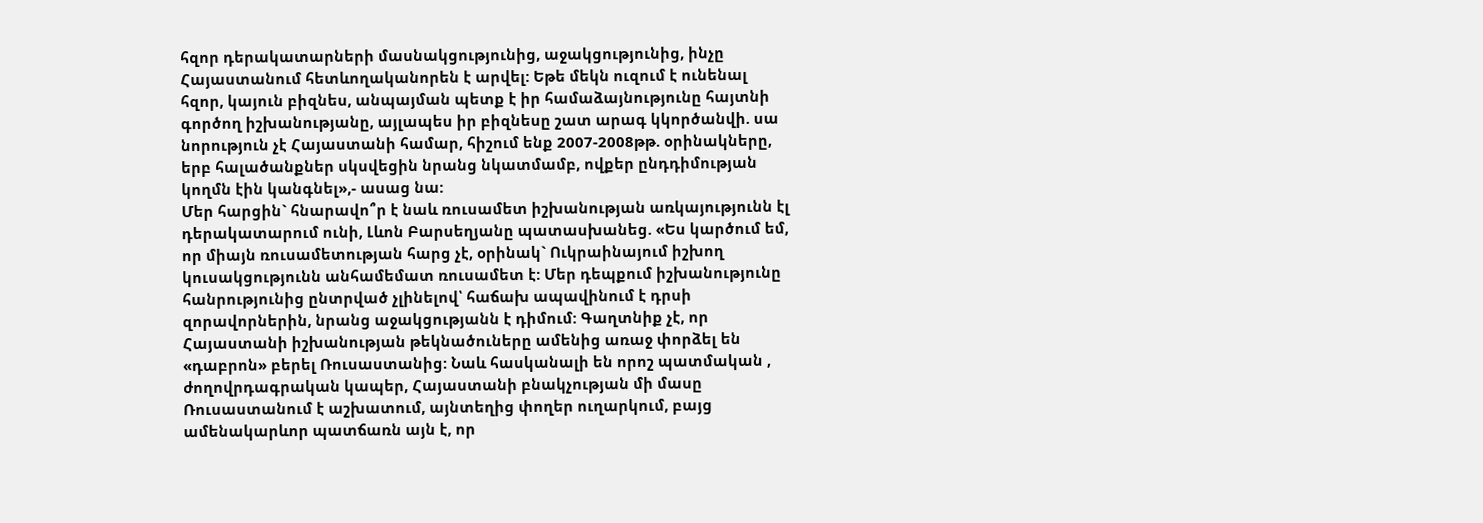հզոր դերակատարների մասնակցությունից, աջակցությունից, ինչը Հայաստանում հետևողականորեն է արվել: Եթե մեկն ուզում է ունենալ հզոր, կայուն բիզնես, անպայման պետք է իր համաձայնությունը հայտնի գործող իշխանությանը, այլապես իր բիզնեսը շատ արագ կկործանվի. սա նորություն չէ Հայաստանի համար, հիշում ենք 2007-2008թթ. օրինակները, երբ հալածանքներ սկսվեցին նրանց նկատմամբ, ովքեր ընդդիմության կողմն էին կանգնել»,- ասաց նա:
Մեր հարցին` հնարավո՞ր է նաև ռուսամետ իշխանության առկայությունն էլ դերակատարում ունի, Լևոն Բարսեղյանը պատասխանեց. «Ես կարծում եմ, որ միայն ռուսամետության հարց չէ, օրինակ` Ուկրաինայում իշխող կուսակցությունն անհամեմատ ռուսամետ է: Մեր դեպքում իշխանությունը հանրությունից ընտրված չլինելով՝ հաճախ ապավինում է դրսի զորավորներին, նրանց աջակցությանն է դիմում: Գաղտնիք չէ, որ Հայաստանի իշխանության թեկնածուները ամենից առաջ փորձել են «դաբրոն» բերել Ռուսաստանից: Նաև հասկանալի են որոշ պատմական , ժողովրդագրական կապեր, Հայաստանի բնակչության մի մասը Ռուսաստանում է աշխատում, այնտեղից փողեր ուղարկում, բայց ամենակարևոր պատճառն այն է, որ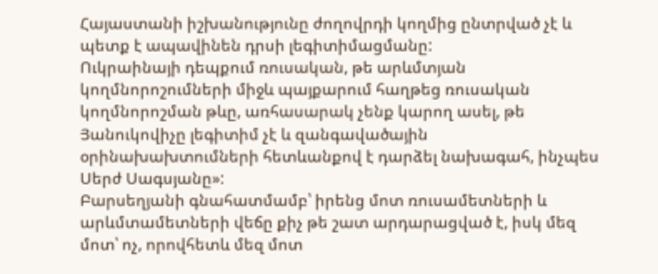Հայաստանի իշխանությունը ժողովրդի կողմից ընտրված չէ և պետք է ապավինեն դրսի լեգիտիմացմանը:
Ուկրաինայի դեպքում ռուսական, թե արևմտյան կողմնորոշումների միջև պայքարում հաղթեց ռուսական կողմնորոշման թևը, առհասարակ չենք կարող ասել, թե Յանուկովիչը լեգիտիմ չէ և զանգավածային օրինախախտումների հետևանքով է դարձել նախագահ, ինչպես Սերժ Սագսյանը»:
Բարսեղյանի գնահատմամբ՝ իրենց մոտ ռուսամետների և արևմտամետների վեճը քիչ թե շատ արդարացված է, իսկ մեզ մոտ՝ ոչ, որովհետև մեզ մոտ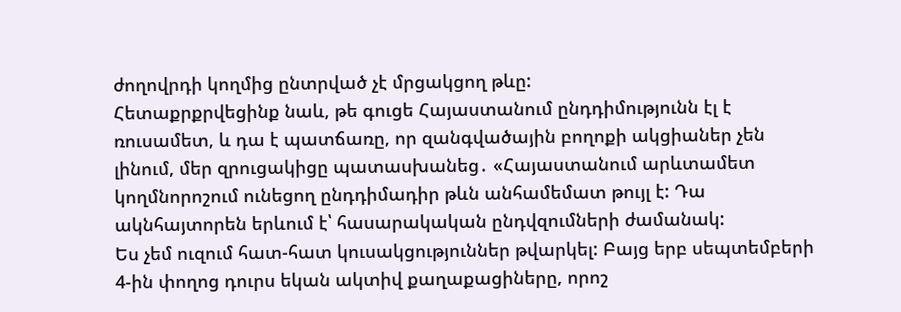ժողովրդի կողմից ընտրված չէ մրցակցող թևը:
Հետաքրքրվեցինք նաև, թե գուցե Հայաստանում ընդդիմությունն էլ է ռուսամետ, և դա է պատճառը, որ զանգվածային բողոքի ակցիաներ չեն լինում, մեր զրուցակիցը պատասխանեց․ «Հայաստանում արևտամետ կողմնորոշում ունեցող ընդդիմադիր թևն անհամեմատ թույլ է: Դա ակնհայտորեն երևում է՝ հասարակական ընդվզումների ժամանակ:
Ես չեմ ուզում հատ-հատ կուսակցություններ թվարկել: Բայց երբ սեպտեմբերի 4-ին փողոց դուրս եկան ակտիվ քաղաքացիները, որոշ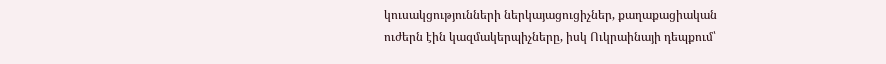կուսակցությունների ներկայացուցիչներ, քաղաքացիական ուժերն էին կազմակերպիչները, իսկ Ուկրաինայի դեպքում՝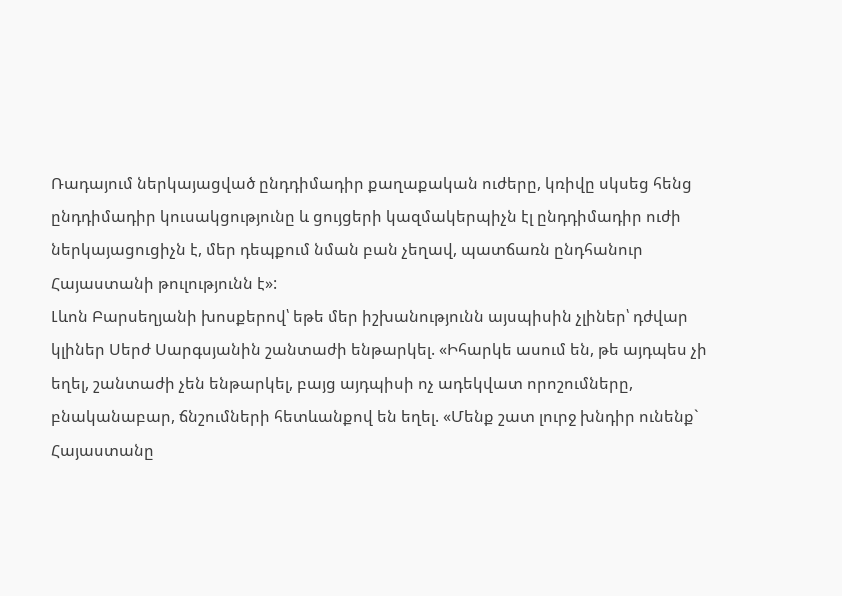Ռադայում ներկայացված ընդդիմադիր քաղաքական ուժերը, կռիվը սկսեց հենց ընդդիմադիր կուսակցությունը և ցույցերի կազմակերպիչն էլ ընդդիմադիր ուժի ներկայացուցիչն է, մեր դեպքում նման բան չեղավ, պատճառն ընդհանուր Հայաստանի թուլությունն է»:
Լևոն Բարսեղյանի խոսքերով՝ եթե մեր իշխանությունն այսպիսին չլիներ՝ դժվար կլիներ Սերժ Սարգսյանին շանտաժի ենթարկել. «Իհարկե ասում են, թե այդպես չի եղել, շանտաժի չեն ենթարկել, բայց այդպիսի ոչ ադեկվատ որոշումները, բնականաբար, ճնշումների հետևանքով են եղել. «Մենք շատ լուրջ խնդիր ունենք` Հայաստանը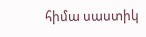հիմա սաստիկ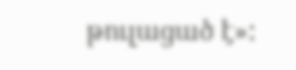թուլացած է»: